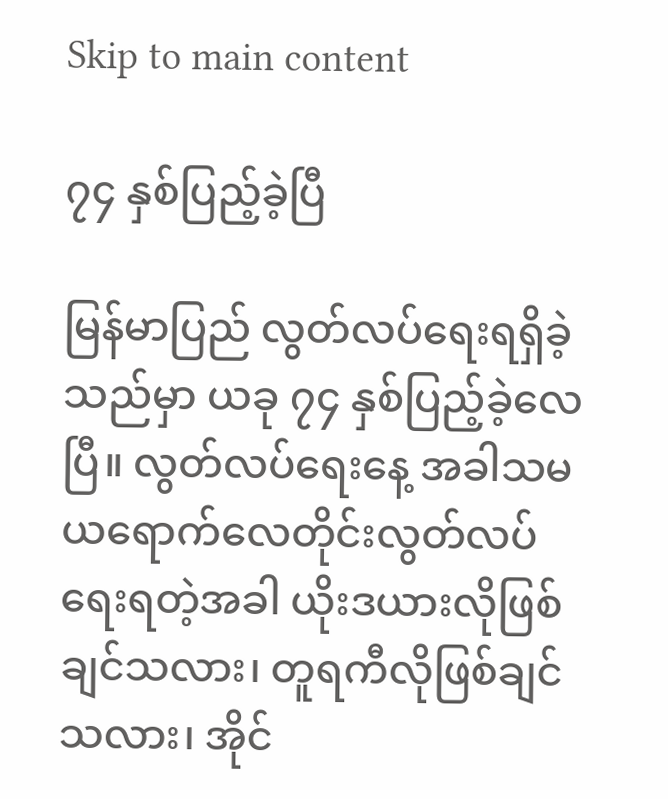Skip to main content

၇၄ နှစ်ပြည့်ခဲ့ပြီ

မြန်မာပြည် လွတ်လပ်ရေးရရှိခဲ့သည်မှာ ယခု ၇၄ နှစ်ပြည့်ခဲ့လေပြီ။ လွတ်လပ်ရေးနေ့ အခါသမယရောက်လေတိုင်းလွတ်လပ်ရေးရတဲ့အခါ ယိုးဒယားလိုဖြစ်ချင်သလား၊ တူရကီလိုဖြစ်ချင်သလား၊ အိုင်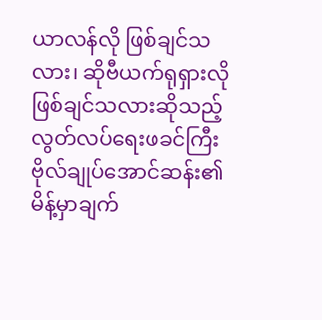ယာလန်လို ဖြစ်ချင်သလား၊ ဆိုဗီယက်ရုရှားလို ဖြစ်ချင်သလားဆိုသည့် လွတ်လပ်ရေးဖခင်ကြီး ဗိုလ်ချုပ်အောင်ဆန်း၏ မိန့်မှာချက်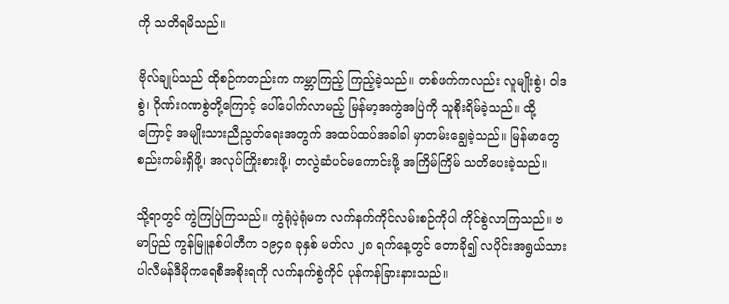ကို သတိရမိသည်။

ဗိုလ်ချုပ်သည် ထိုစဉ်ကတည်းက ကမ္ဘာကြည့် ကြည့်ခဲ့သည်။ တစ်ဖက်ကလည်း လူမျိုးစွဲ၊ ဝါဒစွဲ၊ ဂိုဏ်းဂဏစွဲတို့ကြောင့် ပေါ်ပေါက်လာမည့် မြန်မာ့အကွဲအပြဲကို သူစိုးရိမ်ခဲ့သည်။ ထို့ကြောင့် အမျိုးသားညီညွတ်ရေးအတွက် အထပ်ထပ်အခါခါ မှာတမ်းချွေခဲ့သည်။ မြန်မာတွေ စည်းကမ်းရှိဖို့၊ အလုပ်ကြိုးစားဖို့၊ တလွဲဆံပင်မကောင်းဖို့ အကြိမ်ကြိမ် သတိပေးခဲ့သည်။

သို့ရာတွင် ကွဲကြပြဲကြသည်။ ကွဲရုံပဲ့ရုံမက လက်နက်ကိုင်လမ်းစဉ်ကိုပါ ကိုင်စွဲလာကြသည်။ ဗမာပြည် ကွန်မြူနစ်ပါတီက ၁၉၄၈ ခုနှစ် မတ်လ ၂၈ ရက်နေ့တွင် တောခို၍ လပိုင်းအရွယ်သား ပါလီမန်ဒီမိုကရေစီအစိုးရကို လက်နက်စွဲကိုင် ပုန်ကန်ခြားနားသည်။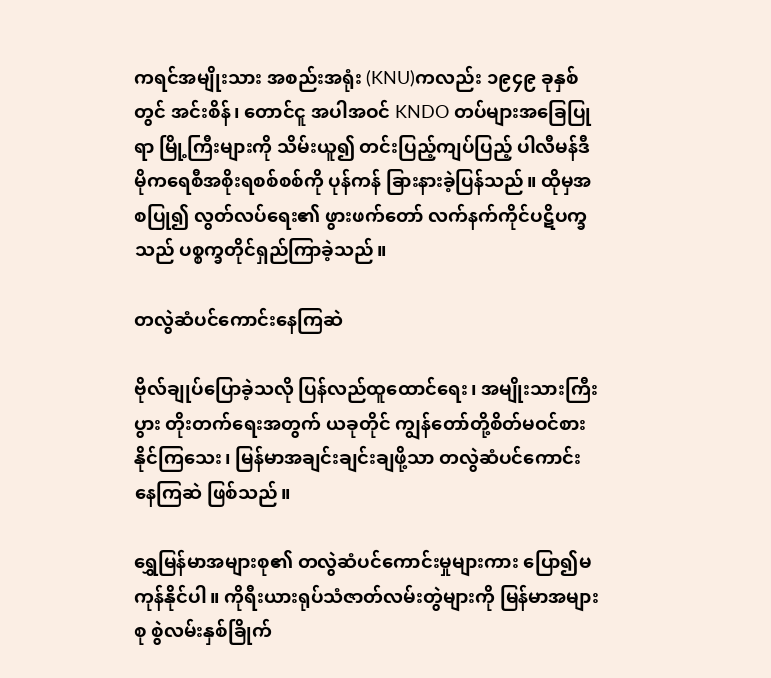ကရင်အမျိုးသား အစည်းအရုံး (KNU)ကလည်း ၁၉၄၉ ခုနှစ်တွင် အင်းစိန်၊ တောင်ငူ အပါအဝင် KNDO တပ်များအခြေပြုရာ မြို့ကြီးများကို သိမ်းယူ၍ တင်းပြည့်ကျပ်ပြည့် ပါလီမန်ဒီမိုကရေစီအစိုးရစစ်စစ်ကို ပုန်ကန် ခြားနားခဲ့ပြန်သည်။ ထိုမှအစပြု၍ လွတ်လပ်ရေး၏ ဖွားဖက်တော် လက်နက်ကိုင်ပဋိပက္ခသည် ပစ္စက္ခတိုင်ရှည်ကြာခဲ့သည်။

တလွဲဆံပင်ကောင်းနေကြဆဲ

ဗိုလ်ချုပ်ပြောခဲ့သလို ပြန်လည်ထူထောင်ရေး၊ အမျိုးသားကြီးပွား တိုးတက်ရေးအတွက် ယခုတိုင် ကျွန်တော်တို့စိတ်မဝင်စားနိုင်ကြသေး၊ မြန်မာအချင်းချင်းချဖို့သာ တလွဲဆံပင်ကောင်းနေကြဆဲ ဖြစ်သည်။

ရွှေမြန်မာအများစု၏ တလွဲဆံပင်ကောင်းမှုများကား ပြော၍မကုန်နိုင်ပါ။ ကိုရီးယားရုပ်သံဇာတ်လမ်းတွဲများကို မြန်မာအများစု စွဲလမ်းနှစ်ခြိုက်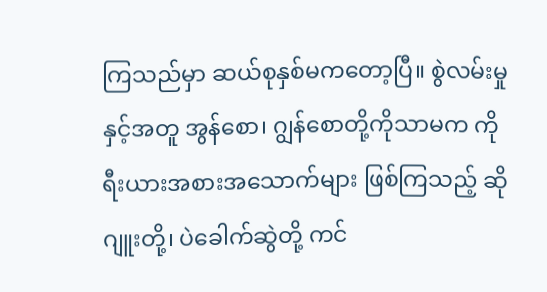ကြသည်မှာ ဆယ်စုနှစ်မကတော့ပြီ။ စွဲလမ်းမှုနှင့်အတူ အွန်စော၊ ဂျွန်စောတို့ကိုသာမက ကိုရီးယားအစားအသောက်များ ဖြစ်ကြသည့် ဆိုဂျူးတို့၊ ပဲခေါက်ဆွဲတို့ ကင်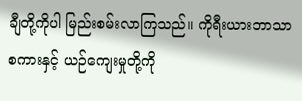ချီတို့ကိုပါ မြည်းစမ်းလာကြသည်။ ကိုရီးယားဘာသာစကားနှင့် ယဉ်ကျေးမှုတို့ကို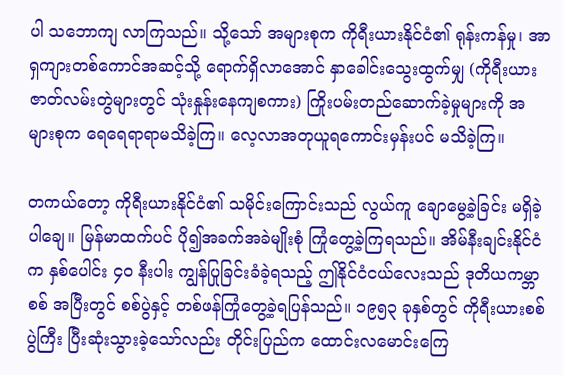ပါ သဘောကျ လာကြသည်။ သို့သော် အများစုက ကိုရီးယားနိုင်ငံ၏ ရုန်းကန်မှု၊ အာရှကျားတစ်ကောင်အဆင့်သို့ ရောက်ရှိလာအောင် နှာခေါင်းသွေးထွက်မျှ (ကိုရီးယားဇာတ်လမ်းတွဲများတွင် သုံးနှုန်းနေကျစကား) ကြိုးပမ်းတည်ဆောက်ခဲ့မှုများကို အများစုက ရေရေရာရာမသိခဲ့ကြ။ လေ့လာအတုယူရကောင်းမှန်းပင် မသိခဲ့ကြ။

တကယ်တော့ ကိုရီးယားနိုင်ငံ၏ သမိုင်းကြောင်းသည် လွယ်ကူ ချောမွေ့ခဲ့ခြင်း မရှိခဲ့ပါချေ။ မြန်မာထက်ပင် ပို၍အခက်အခဲမျိုးစုံ ကြုံတွေ့ခဲ့ကြရသည်။ အိမ်နီးချင်းနိုင်ငံက နှစ်ပေါင်း ၄၀ နီးပါး ကျွန်ပြုခြင်းခံခဲ့ရသည့် ဤနိုင်ငံငယ်လေးသည် ဒုတိယကမ္ဘာစစ် အပြီးတွင် စစ်ပွဲနှင့် တစ်ဖန်ကြုံတွေ့ခဲ့ရပြန်သည်။ ၁၉၅၃ ခုနှစ်တွင် ကိုရီးယားစစ်ပွဲကြီး ပြီးဆုံးသွားခဲ့သော်လည်း တိုင်းပြည်က ထောင်းလမောင်းကြေ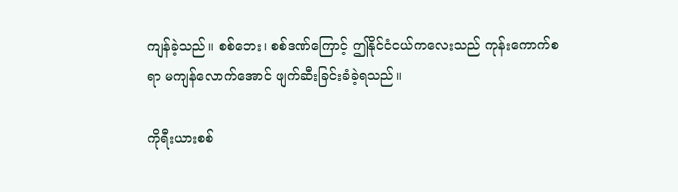ကျန်ခဲ့သည်။ စစ်ဘေး၊ စစ်ဒဏ်ကြောင့် ဤနိုင်ငံငယ်ကလေးသည် ကုန်းကောက်စရာ မကျန်လောက်အောင် ဖျက်ဆီးခြင်းခံခဲ့ရသည်။

ကိုရီးယားစစ်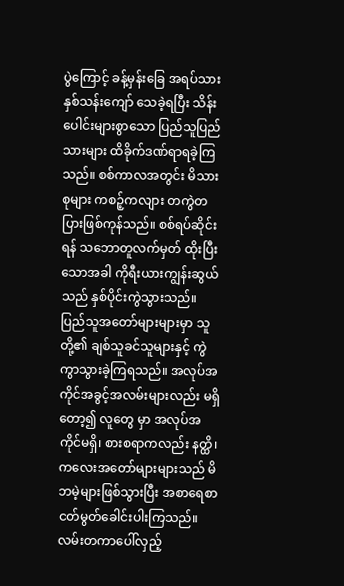ပွဲကြောင့် ခန့်မှန်းခြေ အရပ်သားနှစ်သန်းကျော် သေခဲ့ရပြီး သိန်းပေါင်းများစွာသော ပြည်သူပြည်သားများ ထိခိုက်ဒဏ်ရာရခဲ့ကြသည်။ စစ်ကာလအတွင်း မိသားစုများ ကစဉ့်ကလျား တကွဲတပြားဖြစ်ကုန်သည်။ စစ်ရပ်ဆိုင်းရန် သဘောတူလက်မှတ် ထိုးပြီးသောအခါ ကိုရီးယားကျွန်းဆွယ်သည် နှစ်ပိုင်းကွဲသွားသည်။ ပြည်သူအတော်များများမှာ သူတို့၏ ချစ်သူခင်သူများနှင့် ကွဲကွာသွားခဲ့ကြရသည်။ အလုပ်အကိုင်အခွင့်အလမ်းများလည်း မရှိတော့၍ လူတွေ မှာ အလုပ်အကိုင်မရှိ၊ စားစရာကလည်း နတ္ထိ၊ ကလေးအတော်များများသည် မိဘမဲ့များဖြစ်သွားပြီး အစာရေစာ ငတ်မွတ်ခေါင်းပါးကြသည်။ လမ်းတကာပေါ်လှည့်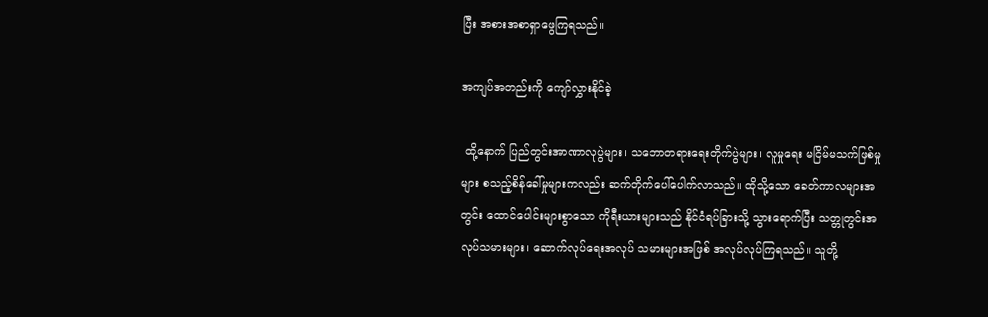ပြီး အစားအစာရှာဖွေကြရသည်။

အကျပ်အတည်းကို ကျော်လွှားနိုင်ခဲ့

 ထို့နောက် ပြည်တွင်းအာဏာလုပွဲများ၊ သဘောတရားရေးတိုက်ပွဲများ၊ လူမှုရေး မငြိမ်မသက်ဖြစ်မှုများ စသည့်စိန်ခေါ်မှုများကလည်း ဆက်တိုက်ပေါ်ပေါက်လာသည်။ ထိုသို့သော ခေတ်ကာလများအတွင်း ထောင်ပေါင်းများစွာသော ကိုရီးယားများသည် နိုင်ငံရပ်ခြားသို့ သွားရောက်ပြီး သတ္တုတွင်းအလုပ်သမားများ၊ ဆောက်လုပ်ရေးအလုပ် သမားများအဖြစ် အလုပ်လုပ်ကြရသည်။ သူတို့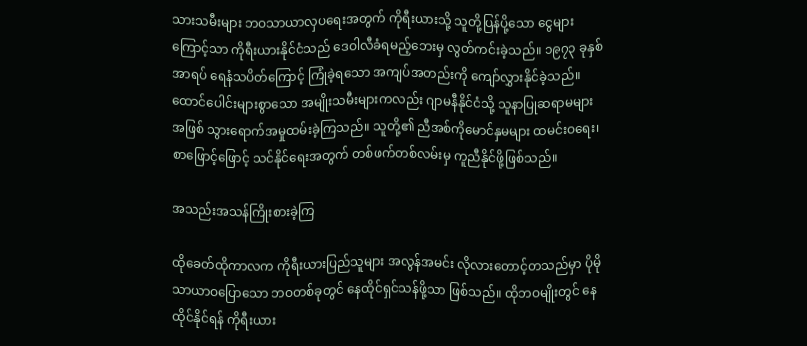သားသမီးများ ဘဝသာယာလှပရေးအတွက် ကိုရီးယားသို့ သူတို့ပြန်ပို့သော ငွေများကြောင့်သာ ကိုရီးယားနိုင်ငံသည် ဒေဝါလီခံရမည့်ဘေးမှ လွတ်ကင်းခဲ့သည်။ ၁၉၇၃ ခုနှစ် အာရပ် ရေနံသပိတ်ကြောင့် ကြုံခဲ့ရသော အကျပ်အတည်းကို ကျော်လွှားနိုင်ခဲ့သည်။ ထောင်ပေါင်းများစွာသော အမျိုးသမီးများကလည်း ဂျာမနီနိုင်ငံသို့ သူနာပြုဆရာမများအဖြစ် သွားရောက်အမှုထမ်းခဲ့ကြသည်။ သူတို့၏ ညီအစ်ကိုမောင်နှမများ ထမင်းဝရေး၊ စာဖြောင့်ဖြောင့် သင်နိုင်ရေးအတွက် တစ်ဖက်တစ်လမ်းမှ ကူညီနိုင်ဖို့ဖြစ်သည်။

အသည်းအသန်ကြိုးစားခဲ့ကြ

ထိုခေတ်ထိုကာလက ကိုရီးယားပြည်သူများ အလွန်အမင်း လိုလားတောင့်တသည်မှာ ပိုမိုသာယာဝပြောသော ဘဝတစ်ခုတွင် နေထိုင်ရှင်သန်ဖို့သာ ဖြစ်သည်။ ထိုဘဝမျိုးတွင် နေထိုင်နိုင်ရန် ကိုရီးယား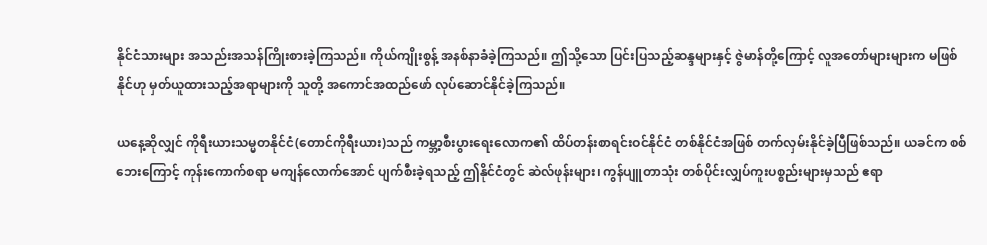နိုင်ငံသားများ အသည်းအသန်ကြိုးစားခဲ့ကြသည်။ ကိုယ်ကျိုးစွန့် အနစ်နာခံခဲ့ကြသည်။ ဤသို့သော ပြင်းပြသည့်ဆန္ဒများနှင့် ဇွဲမာန်တို့ကြောင့် လူအတော်များများက မဖြစ်နိုင်ဟု မှတ်ယူထားသည့်အရာများကို သူတို့ အကောင်အထည်ဖော် လုပ်ဆောင်နိုင်ခဲ့ကြသည်။

ယနေ့ဆိုလျှင် ကိုရီးယားသမ္မတနိုင်ငံ(တောင်ကိုရီးယား)သည် ကမ္ဘာ့စီးပွားရေးလောက၏ ထိပ်တန်းစာရင်းဝင်နိုင်ငံ တစ်နိုင်ငံအဖြစ် တက်လှမ်းနိုင်ခဲ့ပြီဖြစ်သည်။ ယခင်က စစ်ဘေးကြောင့် ကုန်းကောက်စရာ မကျန်လောက်အောင် ပျက်စီးခဲ့ရသည့် ဤနိုင်ငံတွင် ဆဲလ်ဖုန်းများ၊ ကွန်ပျူတာသုံး တစ်ပိုင်းလျှပ်ကူးပစ္စည်းများမှသည် ဧရာ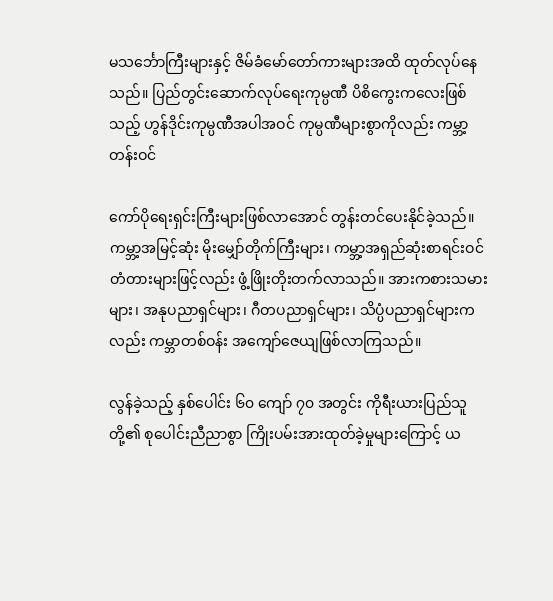မသင်္ဘောကြီးများနှင့် ဇိမ်ခံမော်တော်ကားများအထိ ထုတ်လုပ်နေသည်။ ပြည်တွင်းဆောက်လုပ်ရေးကုမ္ပဏီ ပိစိကွေးကလေးဖြစ်သည့် ဟွန်ဒိုင်းကုမ္ပဏီအပါအဝင် ကုမ္ပဏီများစွာကိုလည်း ကမ္ဘာ့တန်းဝင်

ကော်ပိုရေးရှင်းကြီးများဖြစ်လာအောင် တွန်းတင်ပေးနိုင်ခဲ့သည်။ ကမ္ဘာ့အမြင့်ဆုံး မိုးမျှော်တိုက်ကြီးများ၊ ကမ္ဘာ့အရှည်ဆုံးစာရင်းဝင် တံတားများဖြင့်လည်း ဖွံ့ဖြိုးတိုးတက်လာသည်။ အားကစားသမားများ၊ အနုပညာရှင်များ၊ ဂီတပညာရှင်များ၊ သိပ္ပံပညာရှင်များကလည်း ကမ္ဘာတစ်ဝန်း အကျော်ဇေယျဖြစ်လာကြသည်။

လွန်ခဲ့သည့် နှစ်ပေါင်း ၆၀ ကျော် ၇၀ အတွင်း ကိုရီးယားပြည်သူတို့၏ စုပေါင်းညီညာစွာ ကြိုးပမ်းအားထုတ်ခဲ့မှုများကြောင့် ယ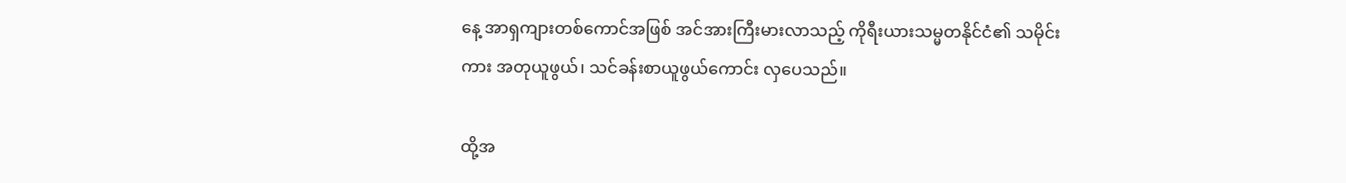နေ့ အာရှကျားတစ်ကောင်အဖြစ် အင်အားကြီးမားလာသည့် ကိုရီးယားသမ္မတနိုင်ငံ၏ သမိုင်းကား အတုယူဖွယ်၊ သင်ခန်းစာယူဖွယ်ကောင်း လှပေသည်။

ထို့အ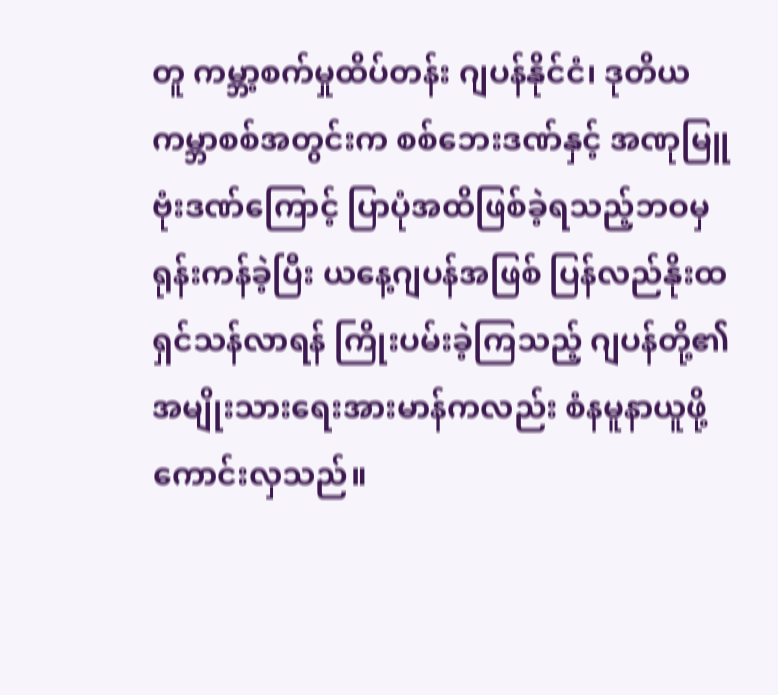တူ ကမ္ဘာ့စက်မှုထိပ်တန်း ဂျပန်နိုင်ငံ၊ ဒုတိယကမ္ဘာစစ်အတွင်းက စစ်ဘေးဒဏ်နှင့် အဏုမြူဗုံးဒဏ်ကြောင့် ပြာပုံအထိဖြစ်ခဲ့ရသည့်ဘဝမှ ရုန်းကန်ခဲ့ပြီး ယနေ့ဂျပန်အဖြစ် ပြန်လည်နိုးထရှင်သန်လာရန် ကြိုးပမ်းခဲ့ကြသည့် ဂျပန်တို့၏ အမျိုးသားရေးအားမာန်ကလည်း စံနမူနာယူဖို့ ကောင်းလှသည်။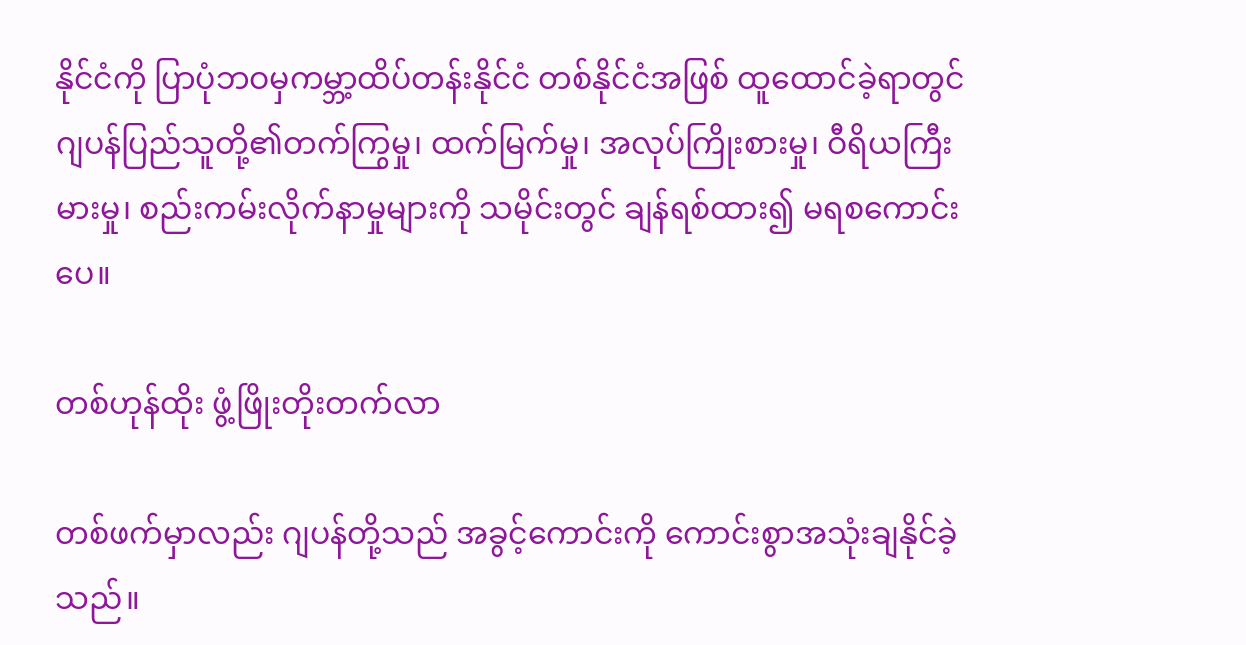နိုင်ငံကို ပြာပုံဘဝမှကမ္ဘာ့ထိပ်တန်းနိုင်ငံ တစ်နိုင်ငံအဖြစ် ထူထောင်ခဲ့ရာတွင် ဂျပန်ပြည်သူတို့၏တက်ကြွမှု၊ ထက်မြက်မှု၊ အလုပ်ကြိုးစားမှု၊ ဝီရိယကြီးမားမှု၊ စည်းကမ်းလိုက်နာမှုများကို သမိုင်းတွင် ချန်ရစ်ထား၍ မရစကောင်းပေ။

တစ်ဟုန်ထိုး ဖွံ့ဖြိုးတိုးတက်လာ

တစ်ဖက်မှာလည်း ဂျပန်တို့သည် အခွင့်ကောင်းကို ကောင်းစွာအသုံးချနိုင်ခဲ့သည်။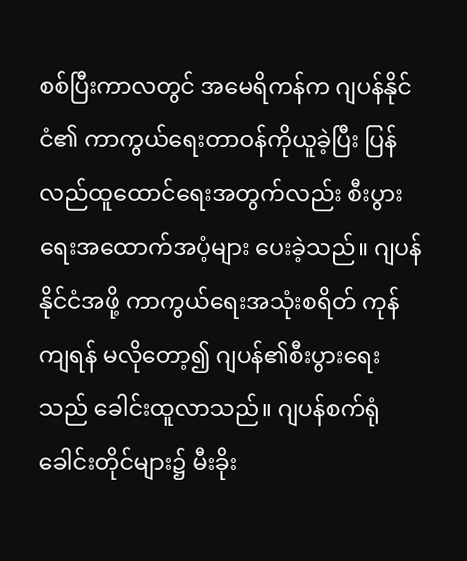စစ်ပြီးကာလတွင် အမေရိကန်က ဂျပန်နိုင်ငံ၏ ကာကွယ်ရေးတာဝန်ကိုယူခဲ့ပြီး ပြန်လည်ထူထောင်ရေးအတွက်လည်း စီးပွားရေးအထောက်အပံ့များ ပေးခဲ့သည်။ ဂျပန်နိုင်ငံအဖို့ ကာကွယ်ရေးအသုံးစရိတ် ကုန်ကျရန် မလိုတော့၍ ဂျပန်၏စီးပွားရေးသည် ခေါင်းထူလာသည်။ ဂျပန်စက်ရုံခေါင်းတိုင်များ၌ မီးခိုး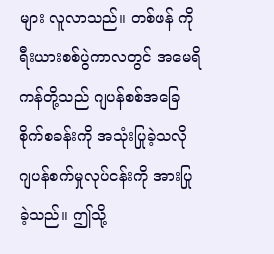များ လူလာသည်။ တစ်ဖန် ကိုရီးယားစစ်ပွဲကာလတွင် အမေရိကန်တို့သည် ဂျပန်စစ်အခြေစိုက်စခန်းကို အသုံးပြုခဲ့သလို ဂျပန်စက်မှုလုပ်ငန်းကို အားပြုခဲ့သည်။ ဤသို့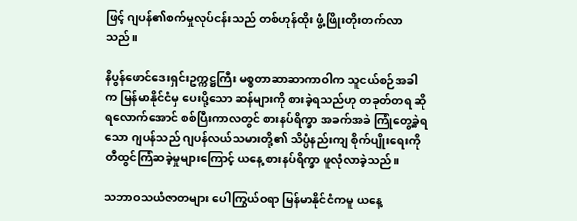ဖြင့် ဂျပန်၏စက်မှုလုပ်ငန်းသည် တစ်ဟုန်ထိုး ဖွံ့ဖြိုးတိုးတက်လာသည်။

နိပွန်ဖောင်ဒေးရှင်းဥက္ကဋ္ဌကြီး မစ္စတာဆာဆာကာဝါက သူငယ်စဉ်အခါက မြန်မာနိုင်ငံမှ ပေးပို့သော ဆန်များကို စားခဲ့ရသည်ဟု တခုတ်တရ ဆိုရလောက်အောင် စစ်ပြီးကာလတွင် စားနပ်ရိက္ခာ အခက်အခဲ ကြုံတွေ့ခဲ့ရသော ဂျပန်သည် ဂျပန်လယ်သမားတို့၏ သိပ္ပံနည်းကျ စိုက်ပျိုးရေးကို တီထွင်ကြံဆခဲ့မှုများကြောင့် ယနေ့ စားနပ်ရိက္ခာ ဖူလုံလာခဲ့သည်။

သဘာဝသယံဇာတများ ပေါကြွယ်ဝရာ မြန်မာနိုင်ငံကမူ ယနေ့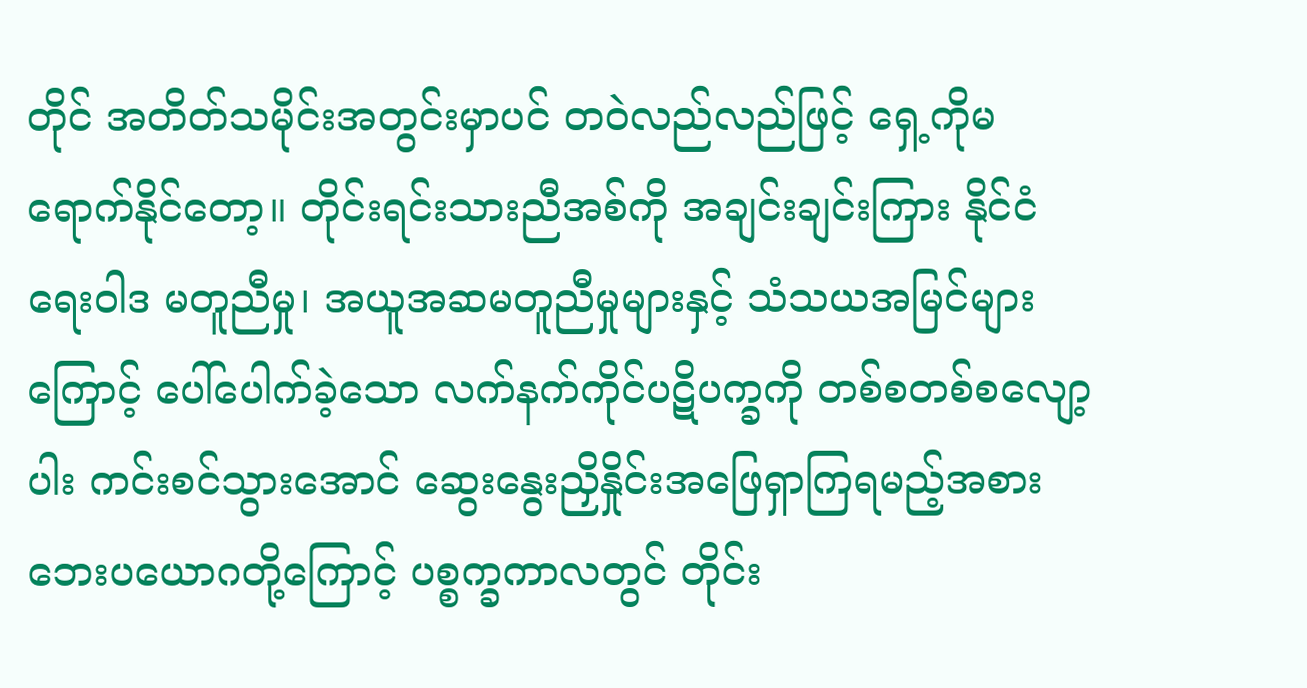တိုင် အတိတ်သမိုင်းအတွင်းမှာပင် တဝဲလည်လည်ဖြင့် ရှေ့ကိုမရောက်နိုင်တော့။ တိုင်းရင်းသားညီအစ်ကို အချင်းချင်းကြား နိုင်ငံရေးဝါဒ မတူညီမှု၊ အယူအဆမတူညီမှုများနှင့် သံသယအမြင်များကြောင့် ပေါ်ပေါက်ခဲ့သော လက်နက်ကိုင်ပဋိပက္ခကို တစ်စတစ်စလျော့ပါး ကင်းစင်သွားအောင် ဆွေးနွေးညှိနှိုင်းအဖြေရှာကြရမည့်အစား ဘေးပယောဂတို့ကြောင့် ပစ္စက္ခကာလတွင် တိုင်း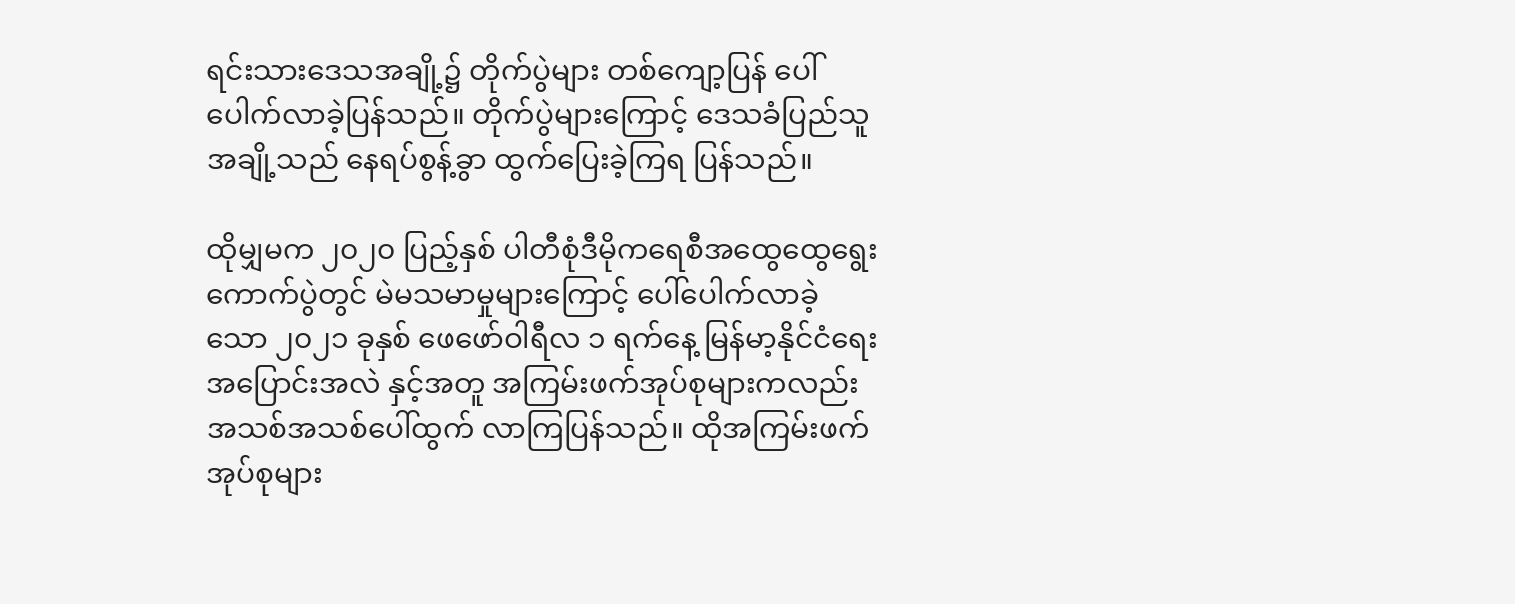ရင်းသားဒေသအချို့၌ တိုက်ပွဲများ တစ်ကျော့ပြန် ပေါ်ပေါက်လာခဲ့ပြန်သည်။ တိုက်ပွဲများကြောင့် ဒေသခံပြည်သူအချို့သည် နေရပ်စွန့်ခွာ ထွက်ပြေးခဲ့ကြရ ပြန်သည်။

ထိုမျှမက ၂၀၂၀ ပြည့်နှစ် ပါတီစုံဒီမိုကရေစီအထွေထွေရွေးကောက်ပွဲတွင် မဲမသမာမှုများကြောင့် ပေါ်ပေါက်လာခဲ့သော ၂၀၂၁ ခုနှစ် ဖေဖော်ဝါရီလ ၁ ရက်နေ့ မြန်မာ့နိုင်ငံရေး အပြောင်းအလဲ နှင့်အတူ အကြမ်းဖက်အုပ်စုများကလည်း အသစ်အသစ်ပေါ်ထွက် လာကြပြန်သည်။ ထိုအကြမ်းဖက်အုပ်စုများ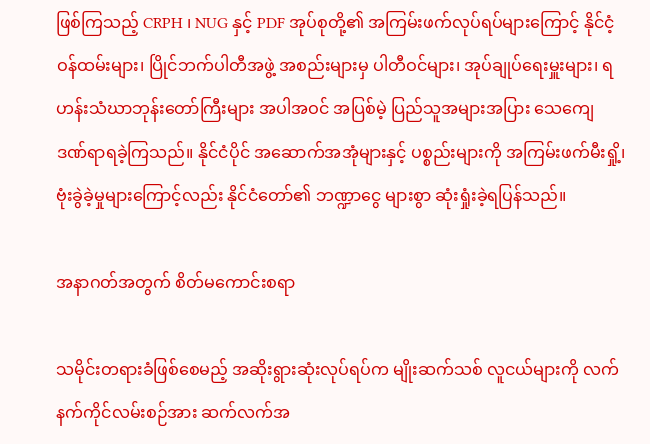ဖြစ်ကြသည့် CRPH ၊ NUG နှင့် PDF အုပ်စုတို့၏ အကြမ်းဖက်လုပ်ရပ်များကြောင့် နိုင်ငံ့ဝန်ထမ်းများ၊ ပြိုင်ဘက်ပါတီအဖွဲ့ အစည်းများမှ ပါတီဝင်များ၊ အုပ်ချုပ်ရေးမှူးများ၊ ရဟန်းသံဃာဘုန်းတော်ကြီးများ အပါအဝင် အပြစ်မဲ့ ပြည်သူအများအပြား သေကျေ ဒဏ်ရာရခဲ့ကြသည်။ နိုင်ငံပိုင် အဆောက်အအုံများနှင့် ပစ္စည်းများကို အကြမ်းဖက်မီးရှို့၊ ဗုံးခွဲခဲ့မှုများကြောင့်လည်း နိုင်ငံတော်၏ ဘဏ္ဍာငွေ များစွာ ဆုံးရှုံးခဲ့ရပြန်သည်။

အနာဂတ်အတွက် စိတ်မကောင်းစရာ

သမိုင်းတရားခံဖြစ်စေမည့် အဆိုးရွားဆုံးလုပ်ရပ်က မျိုးဆက်သစ် လူငယ်များကို လက်နက်ကိုင်လမ်းစဉ်အား ဆက်လက်အ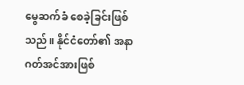မွေဆက်ခံ စေခဲ့ခြင်းဖြစ်သည်။ နိုင်ငံတော်၏ အနာဂတ်အင်အားဖြစ်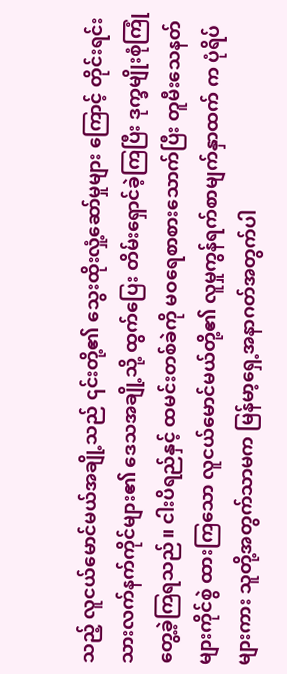သည့် လူငယ်မောင်မယ်အချို့သည် ၎င်းတို့၏ သွေးထိုးလှုံ့ဆော်မှုများ ကြောင့် တိုင်းရင်းသားလက်နက်ကိုင်များ၏ ဒေသအချို့သို့ ထွက်ပြေး တိမ်းရှောင်ခဲ့ကြပြီး ဒုက္ခမျိုးစုံကြုံတွေ့ခဲ့ကြရသည်။ ငါးပိရည်နှင့် ထမင်းတစ်ခဲကို မဝရေစာစားသောက်ပြီး တူမီးသေနတ်များကိုင်စွဲ ထားကြသော လူငယ်မောင်မယ်တို့၏ လူမှုကွန်ရက်စာမျက်နှာထက် က ပုံရိပ်များကား သူတို့အတွက်သာမက မြန်မာ့ရှေ့အနာဂတ်အတွက်ပါ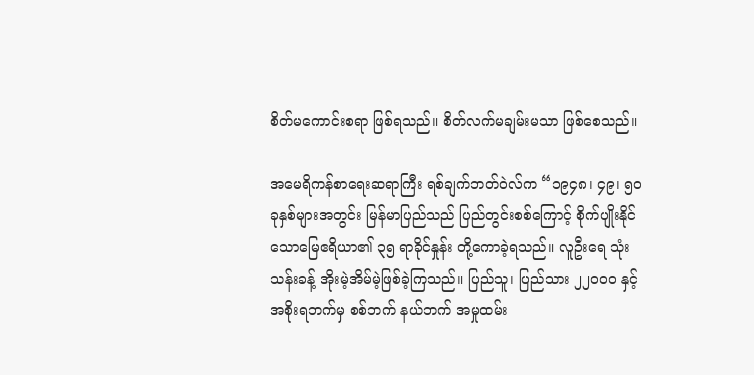စိတ်မကောင်းစရာ ဖြစ်ရသည်။ စိတ်လက်မချမ်းမသာ ဖြစ်စေသည်။

အမေရိကန်စာရေးဆရာကြီး ရစ်ချက်ဘတ်ဝဲလ်က “၁၉၄၈၊ ၄၉၊ ၅၀ ခုနှစ်များအတွင်း မြန်မာပြည်သည် ပြည်တွင်းစစ်ကြောင့် စိုက်ပျိုးနိုင်သောမြေဧရိယာ၏ ၃၅ ရာခိုင်နှုန်း တို့ကောခဲ့ရသည်။ လူဦးရေ သုံးသန်းခန့် အိုးမဲ့အိမ်မဲ့ဖြစ်ခဲ့ကြသည်။ ပြည်သူ၊ ပြည်သား ၂၂၀၀၀ နှင့် အစိုးရဘက်မှ စစ်ဘက် နယ်ဘက် အမှုထမ်း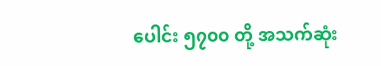ပေါင်း ၅၇၀၀ တို့ အသက်ဆုံး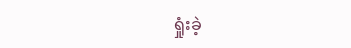ရှုံးခဲ့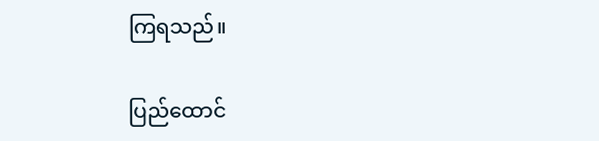ကြရသည်။

ပြည်ထောင်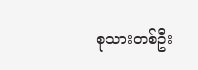စုသားတစ်ဦး